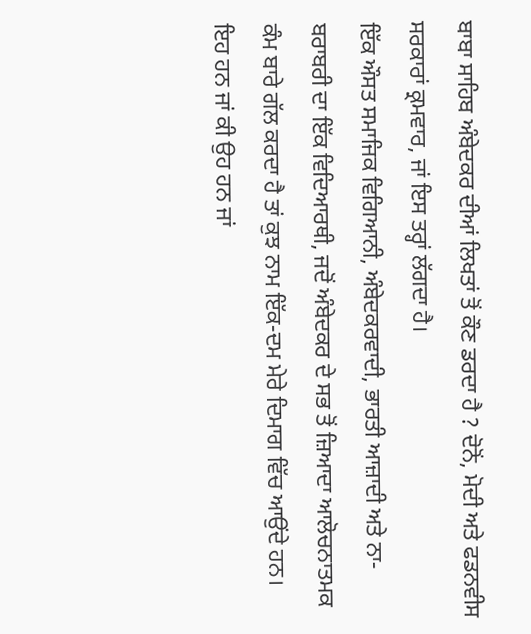ਬਾਬਾ ਸਾਹਿਬ ਅੰਬੇਦਕਰ ਦੀਆਂ ਲਿਖਤਾਂ ਤੋਂ ਕੌਣ ਡਰਦਾ ਹੈ ? ਦੋਨੋਂ, ਮੋਦੀ ਅਤੇ ਫਡਨਵੀਸ ਸਰਕਾਰਾਂ ਕ੍ਰਮਵਾਰ, ਜਾਂ ਇਸ ਤਰ੍ਹਾਂ ਲੱਗਦਾ ਹੈ।
ਇੱਕ ਔਸਤ ਸਮਾਜਿਕ ਵਿਗਿਆਨੀ, ਅੰਬੇਦਕਰਵਾਦੀ, ਭਾਰਤੀ ਆਜ਼ਾਦੀ ਅਤੇ ਨਾ-ਬਰਾਬਰੀ ਦਾ ਇੱਕ ਵਿਦਿਆਰਥੀ, ਜਦੋਂ ਅੰਬੇਦਕਰ ਦੇ ਸਭ ਤੋਂ ਜ਼ਿਆਦਾ ਆਲੋਚਨਾਤਮਕ ਕੰਮ ਬਾਰੇ ਗੱਲ ਕਰਦਾ ਹੈ ਤਾਂ ਕੁਝ ਨਾਮ ਇੱਕ-ਦਮ ਮੇਰੇ ਦਿਮਾਗ ਵਿੱਚ ਆਉਂਦੇ ਹਨ।
ਇਹ ਹਨ ਜਾਂ ਕੀ ਉਹ ਹਨ ਜਾਂ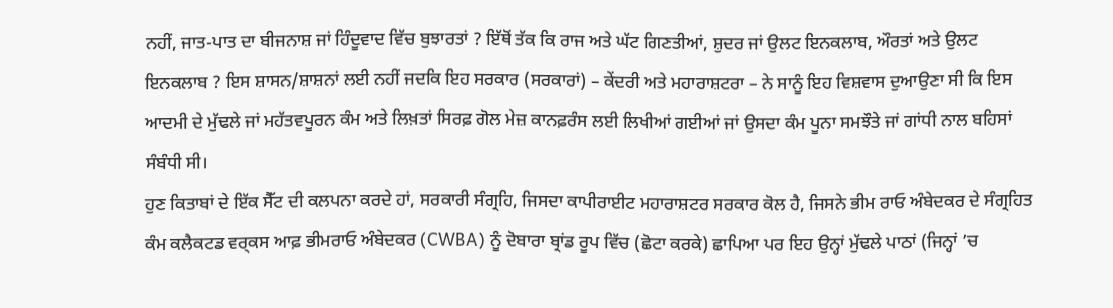ਨਹੀਂ, ਜਾਤ-ਪਾਤ ਦਾ ਬੀਜਨਾਸ਼ ਜਾਂ ਹਿੰਦੂਵਾਦ ਵਿੱਚ ਬੁਝਾਰਤਾਂ ? ਇੱਥੋਂ ਤੱਕ ਕਿ ਰਾਜ ਅਤੇ ਘੱਟ ਗਿਣਤੀਆਂ, ਸ਼ੁਦਰ ਜਾਂ ਉਲਟ ਇਨਕਲਾਬ, ਔਰਤਾਂ ਅਤੇ ਉਲਟ ਇਨਕਲਾਬ ? ਇਸ ਸ਼ਾਸਨ/ਸ਼ਾਸ਼ਨਾਂ ਲਈ ਨਹੀਂ ਜਦਕਿ ਇਹ ਸਰਕਾਰ (ਸਰਕਾਰਾਂ) – ਕੇਂਦਰੀ ਅਤੇ ਮਹਾਰਾਸ਼ਟਰਾ – ਨੇ ਸਾਨੂੰ ਇਹ ਵਿਸ਼ਵਾਸ ਦੁਆਉਣਾ ਸੀ ਕਿ ਇਸ ਆਦਮੀ ਦੇ ਮੁੱਢਲੇ ਜਾਂ ਮਹੱਤਵਪੂਰਨ ਕੰਮ ਅਤੇ ਲਿਖ਼ਤਾਂ ਸਿਰਫ਼ ਗੋਲ ਮੇਜ਼ ਕਾਨਫ਼ਰੰਸ ਲਈ ਲਿਖੀਆਂ ਗਈਆਂ ਜਾਂ ਉਸਦਾ ਕੰਮ ਪੂਨਾ ਸਮਝੌਤੇ ਜਾਂ ਗਾਂਧੀ ਨਾਲ ਬਹਿਸਾਂ ਸੰਬੰਧੀ ਸੀ।
ਹੁਣ ਕਿਤਾਬਾਂ ਦੇ ਇੱਕ ਸੈੱਟ ਦੀ ਕਲਪਨਾ ਕਰਦੇ ਹਾਂ, ਸਰਕਾਰੀ ਸੰਗ੍ਰਹਿ, ਜਿਸਦਾ ਕਾਪੀਰਾਈਟ ਮਹਾਰਾਸ਼ਟਰ ਸਰਕਾਰ ਕੋਲ ਹੈ, ਜਿਸਨੇ ਭੀਮ ਰਾਓ ਅੰਬੇਦਕਰ ਦੇ ਸੰਗ੍ਰਹਿਤ ਕੰਮ ਕਲੈਕਟਡ ਵਰ੍ਕਸ ਆਫ਼ ਭੀਮਰਾਓ ਅੰਬੇਦਕਰ (CWBA) ਨੂੰ ਦੋਬਾਰਾ ਬ੍ਰਾਂਡ ਰੂਪ ਵਿੱਚ (ਛੋਟਾ ਕਰਕੇ) ਛਾਪਿਆ ਪਰ ਇਹ ਉਨ੍ਹਾਂ ਮੁੱਢਲੇ ਪਾਠਾਂ (ਜਿਨ੍ਹਾਂ ’ਚ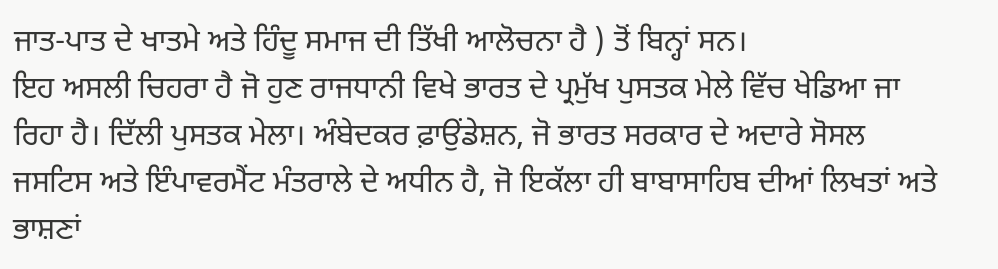ਜਾਤ-ਪਾਤ ਦੇ ਖਾਤਮੇ ਅਤੇ ਹਿੰਦੂ ਸਮਾਜ ਦੀ ਤਿੱਖੀ ਆਲੋਚਨਾ ਹੈ ) ਤੋਂ ਬਿਨ੍ਹਾਂ ਸਨ।
ਇਹ ਅਸਲੀ ਚਿਹਰਾ ਹੈ ਜੋ ਹੁਣ ਰਾਜਧਾਨੀ ਵਿਖੇ ਭਾਰਤ ਦੇ ਪ੍ਰਮੁੱਖ ਪੁਸਤਕ ਮੇਲੇ ਵਿੱਚ ਖੇਡਿਆ ਜਾ ਰਿਹਾ ਹੈ। ਦਿੱਲੀ ਪੁਸਤਕ ਮੇਲਾ। ਅੰਬੇਦਕਰ ਫ਼ਾਉਂਡੇਸ਼ਨ, ਜੋ ਭਾਰਤ ਸਰਕਾਰ ਦੇ ਅਦਾਰੇ ਸੋਸਲ ਜਸਟਿਸ ਅਤੇ ਇੰਪਾਵਰਮੈਂਟ ਮੰਤਰਾਲੇ ਦੇ ਅਧੀਨ ਹੈ, ਜੋ ਇਕੱਲਾ ਹੀ ਬਾਬਾਸਾਹਿਬ ਦੀਆਂ ਲਿਖਤਾਂ ਅਤੇ ਭਾਸ਼ਣਾਂ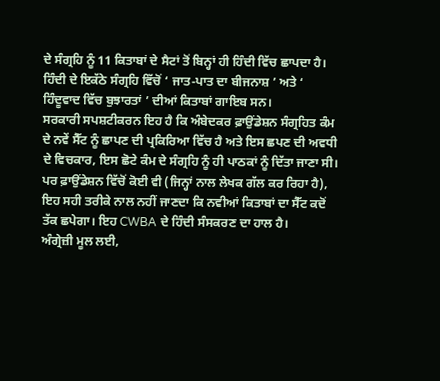ਦੇ ਸੰਗ੍ਰਹਿ ਨੂੰ 11 ਕਿਤਾਬਾਂ ਦੇ ਸੈਟਾਂ ਤੋਂ ਬਿਨ੍ਹਾਂ ਹੀ ਹਿੰਦੀ ਵਿੱਚ ਛਾਪਦਾ ਹੈ। ਹਿੰਦੀ ਦੇ ਇਕੱਠੇ ਸੰਗ੍ਰਹਿ ਵਿੱਚੋਂ ‘ ਜਾਤ-ਪਾਤ ਦਾ ਬੀਜਨਾਸ਼ ’ ਅਤੇ ‘ ਹਿੰਦੂਵਾਦ ਵਿੱਚ ਬੁਝਾਰਤਾਂ ’ ਦੀਆਂ ਕਿਤਾਬਾਂ ਗਾਇਬ ਸਨ।
ਸਰਕਾਰੀ ਸਪਸ਼ਟੀਕਰਨ ਇਹ ਹੈ ਕਿ ਅੰਬੇਦਕਰ ਫ਼ਾਉਂਡੇਸ਼ਨ ਸੰਗ੍ਰਹਿਤ ਕੰਮ ਦੇ ਨਵੇਂ ਸੈੱਟ ਨੂੰ ਛਾਪਣ ਦੀ ਪ੍ਰਕਿਰਿਆ ਵਿੱਚ ਹੈ ਅਤੇ ਇਸ ਛਪਣ ਦੀ ਅਵਧੀ ਦੇ ਵਿਚਕਾਰ, ਇਸ ਛੋਟੇ ਕੰਮ ਦੇ ਸੰਗ੍ਰਹਿ ਨੂੰ ਹੀ ਪਾਠਕਾਂ ਨੂੰ ਦਿੱਤਾ ਜਾਣਾ ਸੀ। ਪਰ ਫ਼ਾਉਂਡੇਸ਼ਨ ਵਿੱਚੋਂ ਕੋਈ ਵੀ (ਜਿਨ੍ਹਾਂ ਨਾਲ ਲੇਖਕ ਗੱਲ ਕਰ ਰਿਹਾ ਹੈ), ਇਹ ਸਹੀ ਤਰੀਕੇ ਨਾਲ ਨਹੀਂ ਜਾਣਦਾ ਕਿ ਨਵੀਆਂ ਕਿਤਾਬਾਂ ਦਾ ਸੈੱਟ ਕਦੋਂ ਤੱਕ ਛਪੇਗਾ। ਇਹ CWBA ਦੇ ਹਿੰਦੀ ਸੰਸਕਰਣ ਦਾ ਹਾਲ ਹੈ।
ਅੰਗ੍ਰੇਜ਼ੀ ਮੂਲ ਲਈ,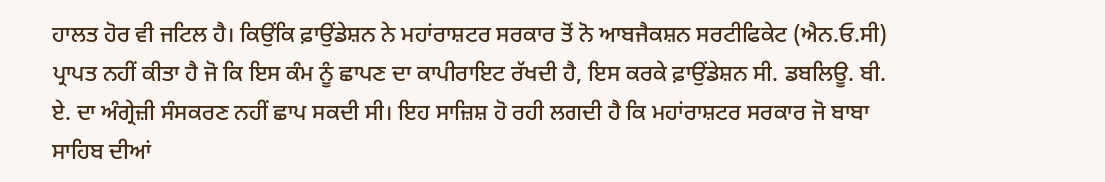ਹਾਲਤ ਹੋਰ ਵੀ ਜਟਿਲ ਹੈ। ਕਿਉਂਕਿ ਫ਼ਾਉਂਡੇਸ਼ਨ ਨੇ ਮਹਾਂਰਾਸ਼ਟਰ ਸਰਕਾਰ ਤੋਂ ਨੋ ਆਬਜੈਕਸ਼ਨ ਸਰਟੀਫਿਕੇਟ (ਐਨ.ਓ.ਸੀ) ਪ੍ਰਾਪਤ ਨਹੀਂ ਕੀਤਾ ਹੈ ਜੋ ਕਿ ਇਸ ਕੰਮ ਨੂੰ ਛਾਪਣ ਦਾ ਕਾਪੀਰਾਇਟ ਰੱਖਦੀ ਹੈ, ਇਸ ਕਰਕੇ ਫ਼ਾਉਂਡੇਸ਼ਨ ਸੀ. ਡਬਲਿਊ. ਬੀ. ਏ. ਦਾ ਅੰਗ੍ਰੇਜ਼ੀ ਸੰਸਕਰਣ ਨਹੀਂ ਛਾਪ ਸਕਦੀ ਸੀ। ਇਹ ਸਾਜ਼ਿਸ਼ ਹੋ ਰਹੀ ਲਗਦੀ ਹੈ ਕਿ ਮਹਾਂਰਾਸ਼ਟਰ ਸਰਕਾਰ ਜੋ ਬਾਬਾ ਸਾਹਿਬ ਦੀਆਂ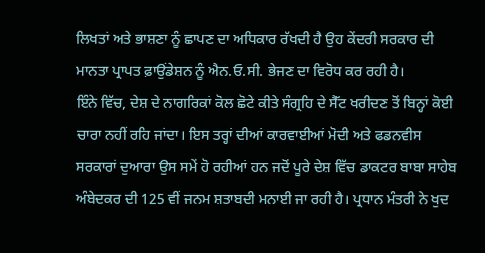ਲਿਖਤਾਂ ਅਤੇ ਭਾਸ਼ਣਾ ਨੂੰ ਛਾਪਣ ਦਾ ਅਧਿਕਾਰ ਰੱਖਦੀ ਹੈ ਉਹ ਕੇਂਦਰੀ ਸਰਕਾਰ ਦੀ ਮਾਨਤਾ ਪ੍ਰਾਪਤ ਫ਼ਾਉਂਡੇਸ਼ਨ ਨੂੰ ਐਨ.ਓ.ਸੀ. ਭੇਜਣ ਦਾ ਵਿਰੋਧ ਕਰ ਰਹੀ ਹੈ।
ਇੰਨੇ ਵਿੱਚ, ਦੇਸ਼ ਦੇ ਨਾਗਰਿਕਾਂ ਕੋਲ ਛੋਟੇ ਕੀਤੇ ਸੰਗ੍ਰਹਿ ਦੇ ਸੈੱਟ ਖਰੀਦਣ ਤੋਂ ਬਿਨ੍ਹਾਂ ਕੋਈ ਚਾਰਾ ਨਹੀਂ ਰਹਿ ਜਾਂਦਾ। ਇਸ ਤਰ੍ਹਾਂ ਦੀਆਂ ਕਾਰਵਾਈਆਂ ਮੋਦੀ ਅਤੇ ਫਡਨਵੀਸ ਸਰਕਾਰਾਂ ਦੁਆਰਾ ਉਸ ਸਮੇਂ ਹੋ ਰਹੀਆਂ ਹਨ ਜਦੋਂ ਪੂਰੇ ਦੇਸ਼ ਵਿੱਚ ਡਾਕਟਰ ਬਾਬਾ ਸਾਹੇਬ ਅੰਬੇਦਕਰ ਦੀ 125 ਵੀਂ ਜਨਮ ਸ਼ਤਾਬਦੀ ਮਨਾਈ ਜਾ ਰਹੀ ਹੈ। ਪ੍ਰਧਾਨ ਮੰਤਰੀ ਨੇ ਖੁਦ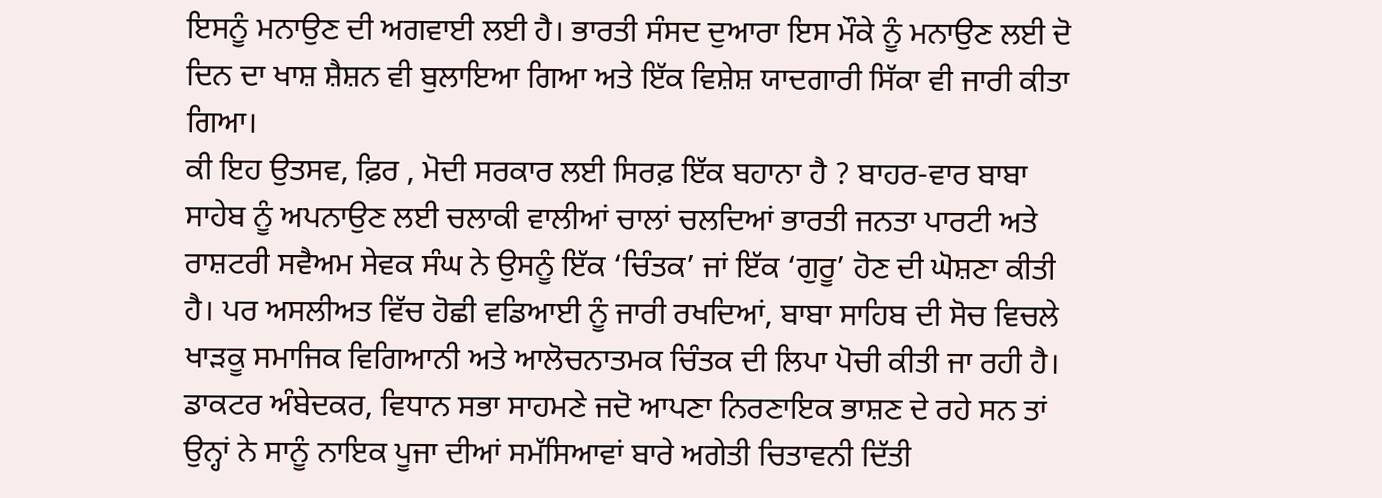ਇਸਨੂੰ ਮਨਾਉਣ ਦੀ ਅਗਵਾਈ ਲਈ ਹੈ। ਭਾਰਤੀ ਸੰਸਦ ਦੁਆਰਾ ਇਸ ਮੌਕੇ ਨੂੰ ਮਨਾਉਣ ਲਈ ਦੋ ਦਿਨ ਦਾ ਖਾਸ਼ ਸ਼ੈਸ਼ਨ ਵੀ ਬੁਲਾਇਆ ਗਿਆ ਅਤੇ ਇੱਕ ਵਿਸ਼ੇਸ਼ ਯਾਦਗਾਰੀ ਸਿੱਕਾ ਵੀ ਜਾਰੀ ਕੀਤਾ ਗਿਆ।
ਕੀ ਇਹ ਉਤਸਵ, ਫ਼ਿਰ , ਮੋਦੀ ਸਰਕਾਰ ਲਈ ਸਿਰਫ਼ ਇੱਕ ਬਹਾਨਾ ਹੈ ? ਬਾਹਰ-ਵਾਰ ਬਾਬਾ ਸਾਹੇਬ ਨੂੰ ਅਪਨਾਉਣ ਲਈ ਚਲਾਕੀ ਵਾਲੀਆਂ ਚਾਲਾਂ ਚਲਦਿਆਂ ਭਾਰਤੀ ਜਨਤਾ ਪਾਰਟੀ ਅਤੇ ਰਾਸ਼ਟਰੀ ਸਵੈਅਮ ਸੇਵਕ ਸੰਘ ਨੇ ਉਸਨੂੰ ਇੱਕ ‘ਚਿੰਤਕ’ ਜਾਂ ਇੱਕ ‘ਗੁਰੂ’ ਹੋਣ ਦੀ ਘੋਸ਼ਣਾ ਕੀਤੀ ਹੈ। ਪਰ ਅਸਲੀਅਤ ਵਿੱਚ ਹੋਛੀ ਵਡਿਆਈ ਨੂੰ ਜਾਰੀ ਰਖਦਿਆਂ, ਬਾਬਾ ਸਾਹਿਬ ਦੀ ਸੋਚ ਵਿਚਲੇ ਖਾੜਕੂ ਸਮਾਜਿਕ ਵਿਗਿਆਨੀ ਅਤੇ ਆਲੋਚਨਾਤਮਕ ਚਿੰਤਕ ਦੀ ਲਿਪਾ ਪੋਚੀ ਕੀਤੀ ਜਾ ਰਹੀ ਹੈ।
ਡਾਕਟਰ ਅੰਬੇਦਕਰ, ਵਿਧਾਨ ਸਭਾ ਸਾਹਮਣੇ ਜਦੋ ਆਪਣਾ ਨਿਰਣਾਇਕ ਭਾਸ਼ਣ ਦੇ ਰਹੇ ਸਨ ਤਾਂ ਉਨ੍ਹਾਂ ਨੇ ਸਾਨੂੰ ਨਾਇਕ ਪੂਜਾ ਦੀਆਂ ਸਮੱਸਿਆਵਾਂ ਬਾਰੇ ਅਗੇਤੀ ਚਿਤਾਵਨੀ ਦਿੱਤੀ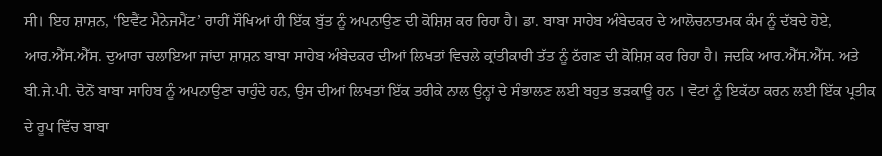ਸੀ। ਇਹ ਸ਼ਾਸ਼ਨ, ‘ਇਵੈਂਟ ਮੈਨੇਜਮੈਂਟ’ ਰਾਹੀਂ ਸੌਖਿਆਂ ਹੀ ਇੱਕ ਬੁੱਤ ਨੂੰ ਅਪਨਾਉਣ ਦੀ ਕੋਸ਼ਿਸ਼ ਕਰ ਰਿਹਾ ਹੈ। ਡਾ. ਬਾਬਾ ਸਾਹੇਬ ਅੰਬੇਦਕਰ ਦੇ ਆਲੋਚਨਾਤਮਕ ਕੰਮ ਨੂੰ ਦੱਬਦੇ ਹੋਏ, ਆਰ.ਐੱਸ.ਐੱਸ. ਦੁਆਰਾ ਚਲਾਇਆ ਜਾਂਦਾ ਸ਼ਾਸ਼ਨ ਬਾਬਾ ਸਾਹੇਬ ਅੰਬੇਦਕਰ ਦੀਆਂ ਲਿਖਤਾਂ ਵਿਚਲੇ ਕ੍ਰਾਂਤੀਕਾਰੀ ਤੱਤ ਨੂੰ ਠੱਗਣ ਦੀ ਕੋਸ਼ਿਸ਼ ਕਰ ਰਿਹਾ ਹੈ। ਜਦਕਿ ਆਰ.ਐੱਸ.ਐੱਸ. ਅਤੇ ਬੀ.ਜੇ.ਪੀ. ਦੋਨੋਂ ਬਾਬਾ ਸਾਹਿਬ ਨੂੰ ਅਪਨਾਉਣਾ ਚਾਹੁੰਦੇ ਹਨ, ਉਸ ਦੀਆਂ ਲਿਖਤਾਂ ਇੱਕ ਤਰੀਕੇ ਨਾਲ ਉਨ੍ਹਾਂ ਦੇ ਸੰਭਾਲਣ ਲਈ ਬਹੁਤ ਭੜਕਾਊ ਹਨ । ਵੋਟਾਂ ਨੂੰ ਇਕੱਠਾ ਕਰਨ ਲਈ ਇੱਕ ਪ੍ਰਤੀਕ ਦੇ ਰੂਪ ਵਿੱਚ ਬਾਬਾ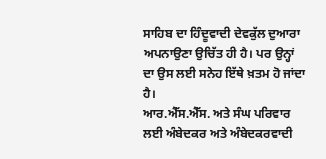ਸਾਹਿਬ ਦਾ ਹਿੰਦੂਵਾਦੀ ਦੇਵਕੁੱਲ ਦੁਆਰਾ ਅਪਨਾਉਣਾ ਉਚਿੱਤ ਹੀ ਹੈ। ਪਰ ਉਨ੍ਹਾਂ ਦਾ ਉਸ ਲਈ ਸਨੇਹ ਇੱਥੇ ਖ਼ਤਮ ਹੋ ਜਾਂਦਾ ਹੈ।
ਆਰ.ਐੱਸ.ਐੱਸ. ਅਤੇ ਸੰਘ ਪਰਿਵਾਰ ਲਈ ਅੰਬੇਦਕਰ ਅਤੇ ਅੰਬੇਦਕਰਵਾਦੀ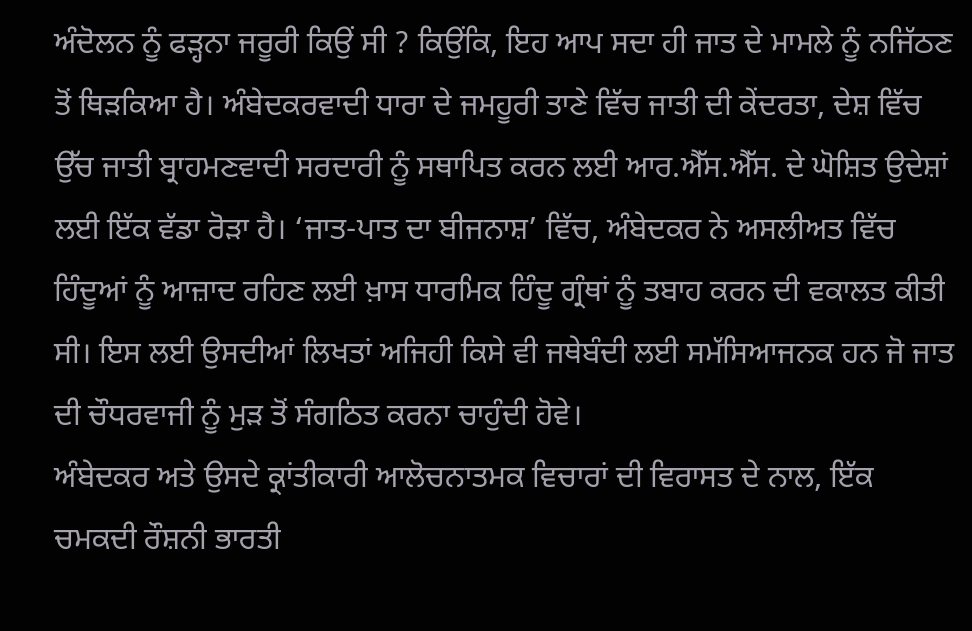ਅੰਦੋਲਨ ਨੂੰ ਫੜ੍ਹਨਾ ਜਰੂਰੀ ਕਿਉਂ ਸੀ ? ਕਿਉਂਕਿ, ਇਹ ਆਪ ਸਦਾ ਹੀ ਜਾਤ ਦੇ ਮਾਮਲੇ ਨੂੰ ਨਜਿੱਠਣ ਤੋਂ ਥਿੜਕਿਆ ਹੈ। ਅੰਬੇਦਕਰਵਾਦੀ ਧਾਰਾ ਦੇ ਜਮਹੂਰੀ ਤਾਣੇ ਵਿੱਚ ਜਾਤੀ ਦੀ ਕੇਂਦਰਤਾ, ਦੇਸ਼ ਵਿੱਚ ਉੱਚ ਜਾਤੀ ਬ੍ਰਾਹਮਣਵਾਦੀ ਸਰਦਾਰੀ ਨੂੰ ਸਥਾਪਿਤ ਕਰਨ ਲਈ ਆਰ.ਐੱਸ.ਐੱਸ. ਦੇ ਘੋਸ਼ਿਤ ਉਦੇਸ਼ਾਂ ਲਈ ਇੱਕ ਵੱਡਾ ਰੋੜਾ ਹੈ। ‘ਜਾਤ-ਪਾਤ ਦਾ ਬੀਜਨਾਸ਼’ ਵਿੱਚ, ਅੰਬੇਦਕਰ ਨੇ ਅਸਲੀਅਤ ਵਿੱਚ ਹਿੰਦੂਆਂ ਨੂੰ ਆਜ਼ਾਦ ਰਹਿਣ ਲਈ ਖ਼ਾਸ ਧਾਰਮਿਕ ਹਿੰਦੂ ਗ੍ਰੰਥਾਂ ਨੂੰ ਤਬਾਹ ਕਰਨ ਦੀ ਵਕਾਲਤ ਕੀਤੀ ਸੀ। ਇਸ ਲਈ ਉਸਦੀਆਂ ਲਿਖਤਾਂ ਅਜਿਹੀ ਕਿਸੇ ਵੀ ਜਥੇਬੰਦੀ ਲਈ ਸਮੱਸਿਆਜਨਕ ਹਨ ਜੋ ਜਾਤ ਦੀ ਚੌਧਰਵਾਜੀ ਨੂੰ ਮੁੜ ਤੋਂ ਸੰਗਠਿਤ ਕਰਨਾ ਚਾਹੁੰਦੀ ਹੋਵੇ।
ਅੰਬੇਦਕਰ ਅਤੇ ਉਸਦੇ ਕ੍ਰਾਂਤੀਕਾਰੀ ਆਲੋਚਨਾਤਮਕ ਵਿਚਾਰਾਂ ਦੀ ਵਿਰਾਸਤ ਦੇ ਨਾਲ, ਇੱਕ ਚਮਕਦੀ ਰੌਸ਼ਨੀ ਭਾਰਤੀ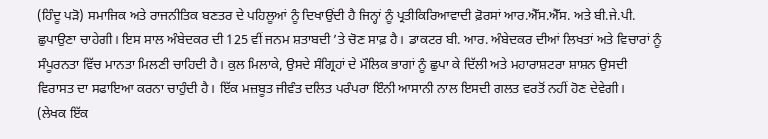(ਹਿੰਦੂ ਪੜੋ) ਸਮਾਜਿਕ ਅਤੇ ਰਾਜਨੀਤਿਕ ਬਣਤਰ ਦੇ ਪਹਿਲੂਆਂ ਨੂੰ ਦਿਖਾਉਂਦੀ ਹੈ ਜਿਨ੍ਹਾਂ ਨੂੰ ਪ੍ਰਤੀਕਿਰਿਆਵਾਦੀ ਫ਼ੋਰਸਾਂ ਆਰ.ਐੱਸ.ਐੱਸ. ਅਤੇ ਬੀ.ਜੇ.ਪੀ. ਛੁਪਾਉਣਾ ਚਾਹੇਗੀ। ਇਸ ਸਾਲ ਅੰਬੇਦਕਰ ਦੀ 125 ਵੀਂ ਜਨਮ ਸ਼ਤਾਬਦੀ ’ਤੇ ਚੋਣ ਸਾਫ਼ ਹੈ। ਡਾਕਟਰ ਬੀ. ਆਰ. ਅੰਬੇਦਕਰ ਦੀਆਂ ਲਿਖਤਾਂ ਅਤੇ ਵਿਚਾਰਾਂ ਨੂੰ ਸੰਪੂਰਨਤਾ ਵਿੱਚ ਮਾਨਤਾ ਮਿਲਣੀ ਚਾਹਿਦੀ ਹੈ। ਕੁਲ ਮਿਲਾਕੇ, ਉਸਦੇ ਸੰਗ੍ਰਿਹਾਂ ਦੇ ਮੌਲਿਕ ਭਾਗਾਂ ਨੂੰ ਛੁਪਾ ਕੇ ਦਿੱਲੀ ਅਤੇ ਮਹਾਰਾਸ਼ਟਰਾ ਸ਼ਾਸ਼ਨ ਉਸਦੀ ਵਿਰਾਸਤ ਦਾ ਸਫਾਇਆ ਕਰਨਾ ਚਾਹੁੰਦੀ ਹੈ। ਇੱਕ ਮਜ਼ਬੂਤ ਜੀਵੰਤ ਦਲਿਤ ਪਰੰਪਰਾ ਇੰਨੀ ਆਸਾਨੀ ਨਾਲ ਇਸਦੀ ਗਲਤ ਵਰਤੋਂ ਨਹੀਂ ਹੋਣ ਦੇਵੇਗੀ।
(ਲੇਖਕ ਇੱਕ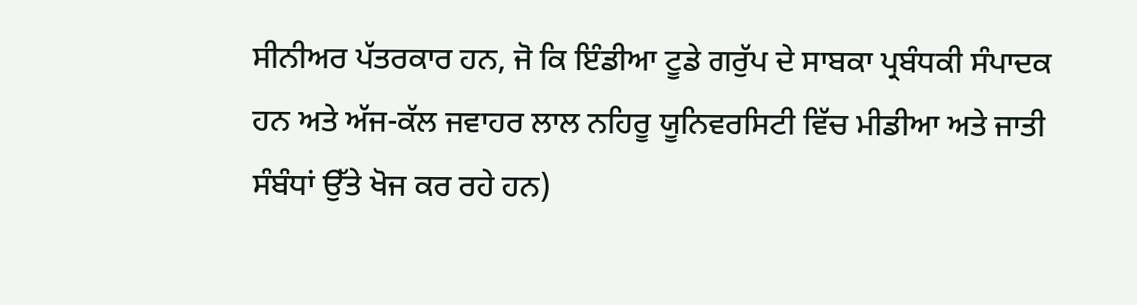ਸੀਨੀਅਰ ਪੱਤਰਕਾਰ ਹਨ, ਜੋ ਕਿ ਇੰਡੀਆ ਟੂਡੇ ਗਰੁੱਪ ਦੇ ਸਾਬਕਾ ਪ੍ਰਬੰਧਕੀ ਸੰਪਾਦਕ ਹਨ ਅਤੇ ਅੱਜ-ਕੱਲ ਜਵਾਹਰ ਲਾਲ ਨਹਿਰੂ ਯੂਨਿਵਰਸਿਟੀ ਵਿੱਚ ਮੀਡੀਆ ਅਤੇ ਜਾਤੀ ਸੰਬੰਧਾਂ ਉੱਤੇ ਖੋਜ ਕਰ ਰਹੇ ਹਨ)